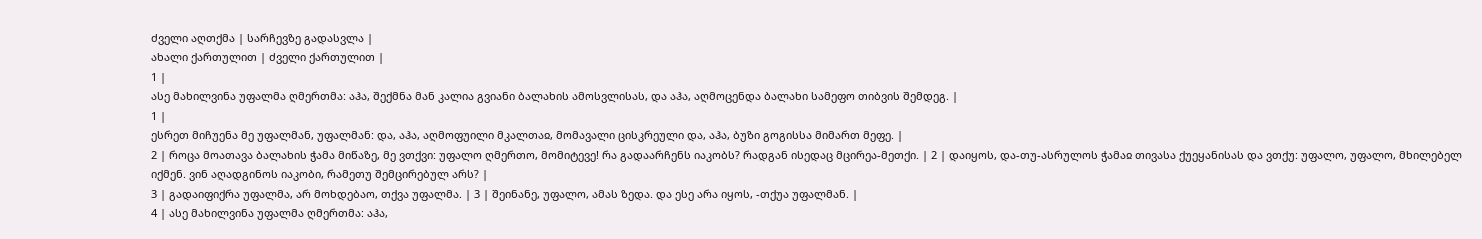ძველი აღთქმა | სარჩევზე გადასვლა |
ახალი ქართულით | ძველი ქართულით |
1 |
ასე მახილვინა უფალმა ღმერთმა: აჰა, შექმნა მან კალია გვიანი ბალახის ამოსვლისას, და აჰა, აღმოცენდა ბალახი სამეფო თიბვის შემდეგ. |
1 |
ესრეთ მიჩუენა მე უფალმან, უფალმან: და, აჰა, აღმოფუილი მკალთაჲ, მომავალი ცისკრეული და, აჰა, ბუზი გოგისსა მიმართ მეფე. |
2 | როცა მოათავა ბალახის ჭამა მიწაზე, მე ვთქვი: უფალო ღმერთო, მომიტევე! რა გადაარჩენს იაკობს? რადგან ისედაც მცირეა-მეთქი. | 2 | დაიყოს, და-თუ-ასრულოს ჭამაჲ თივასა ქუეყანისას და ვთქუ: უფალო, უფალო, მხილებელ იქმენ. ვინ აღადგინოს იაკობი, რამეთუ შემცირებულ არს? |
3 | გადაიფიქრა უფალმა, არ მოხდებაო, თქვა უფალმა. | 3 | შეინანე, უფალო, ამას ზედა. და ესე არა იყოს, -თქუა უფალმან. |
4 | ასე მახილვინა უფალმა ღმერთმა: აჰა,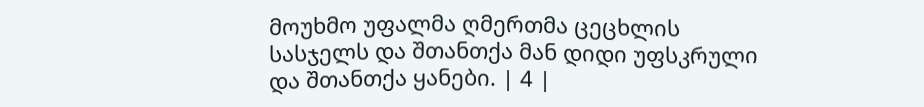მოუხმო უფალმა ღმერთმა ცეცხლის სასჯელს და შთანთქა მან დიდი უფსკრული და შთანთქა ყანები. | 4 |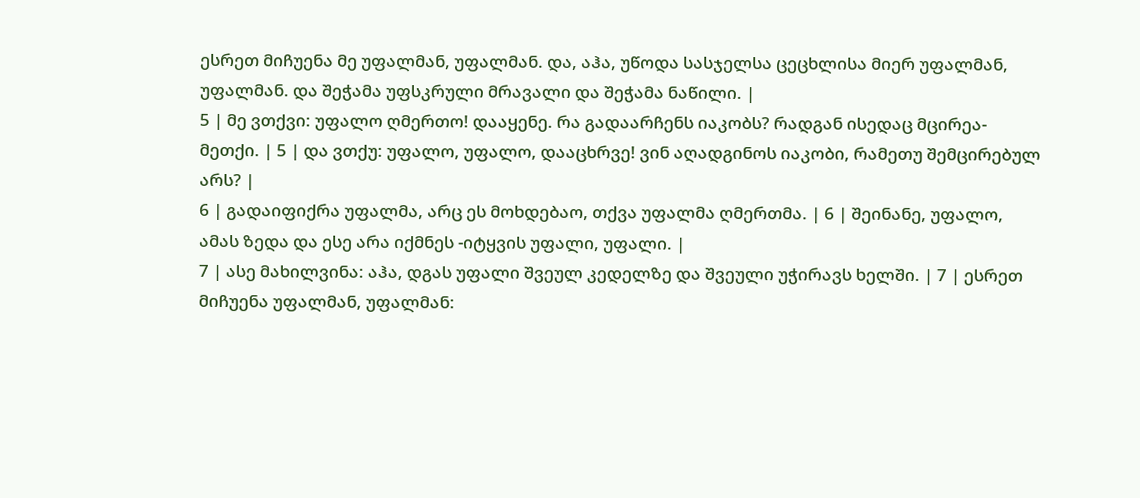ესრეთ მიჩუენა მე უფალმან, უფალმან. და, აჰა, უწოდა სასჯელსა ცეცხლისა მიერ უფალმან, უფალმან. და შეჭამა უფსკრული მრავალი და შეჭამა ნაწილი. |
5 | მე ვთქვი: უფალო ღმერთო! დააყენე. რა გადაარჩენს იაკობს? რადგან ისედაც მცირეა-მეთქი. | 5 | და ვთქუ: უფალო, უფალო, დააცხრვე! ვინ აღადგინოს იაკობი, რამეთუ შემცირებულ არს? |
6 | გადაიფიქრა უფალმა, არც ეს მოხდებაო, თქვა უფალმა ღმერთმა. | 6 | შეინანე, უფალო, ამას ზედა და ესე არა იქმნეს -იტყვის უფალი, უფალი. |
7 | ასე მახილვინა: აჰა, დგას უფალი შვეულ კედელზე და შვეული უჭირავს ხელში. | 7 | ესრეთ მიჩუენა უფალმან, უფალმან: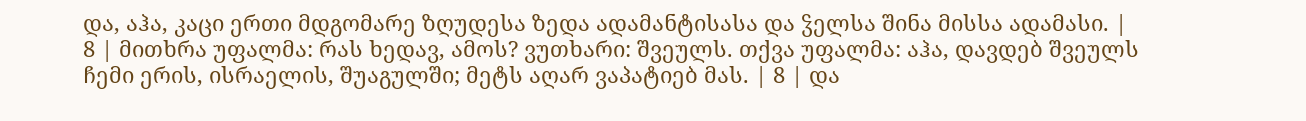და, აჰა, კაცი ერთი მდგომარე ზღუდესა ზედა ადამანტისასა და ჴელსა შინა მისსა ადამასი. |
8 | მითხრა უფალმა: რას ხედავ, ამოს? ვუთხარი: შვეულს. თქვა უფალმა: აჰა, დავდებ შვეულს ჩემი ერის, ისრაელის, შუაგულში; მეტს აღარ ვაპატიებ მას. | 8 | და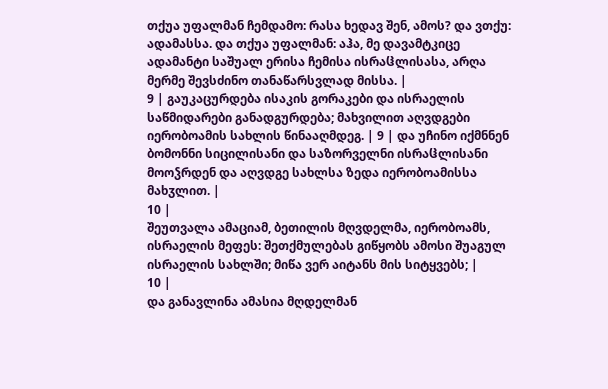თქუა უფალმან ჩემდამო: რასა ხედავ შენ, ამოს? და ვთქუ: ადამასსა. და თქუა უფალმან: აჰა, მე დავამტკიცე ადამანტი საშუალ ერისა ჩემისა ისრაჱლისასა, არღა მერმე შევსძინო თანაწარსვლად მისსა. |
9 | გაუკაცურდება ისაკის გორაკები და ისრაელის საწმიდარები განადგურდება; მახვილით აღვდგები იერობოამის სახლის წინააღმდეგ. | 9 | და უჩინო იქმნნენ ბომონნი სიცილისანი და საზორველნი ისრაჱლისანი მოოჴრდენ და აღვდგე სახლსა ზედა იერობოამისსა მახჳლით. |
10 |
შეუთვალა ამაციამ, ბეთილის მღვდელმა, იერობოამს, ისრაელის მეფეს: შეთქმულებას გიწყობს ამოსი შუაგულ ისრაელის სახლში; მიწა ვერ აიტანს მის სიტყვებს; |
10 |
და განავლინა ამასია მღდელმან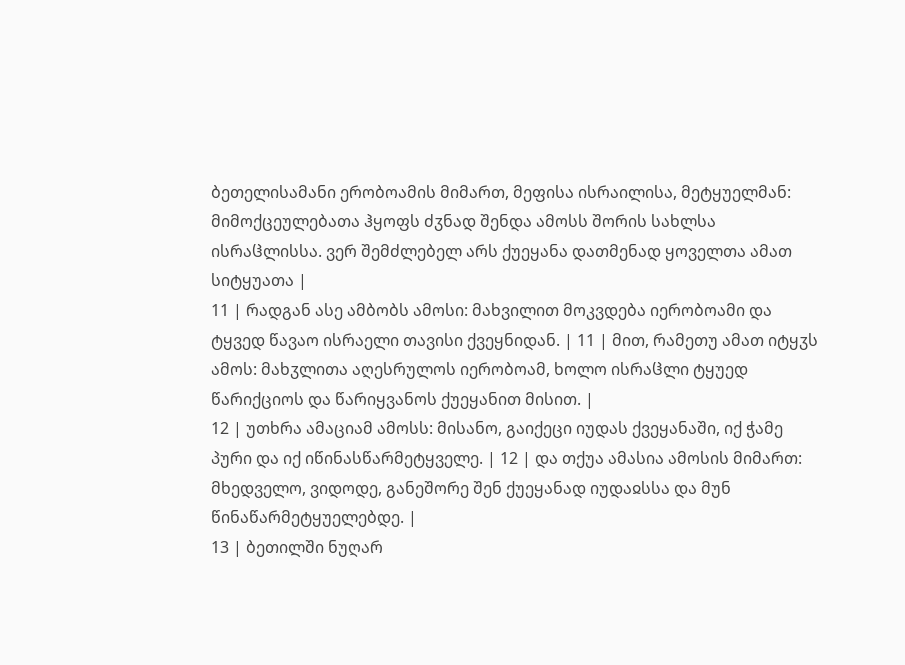ბეთელისამანი ერობოამის მიმართ, მეფისა ისრაილისა, მეტყუელმან: მიმოქცეულებათა ჰყოფს ძჳნად შენდა ამოსს შორის სახლსა ისრაჱლისსა. ვერ შემძლებელ არს ქუეყანა დათმენად ყოველთა ამათ სიტყუათა |
11 | რადგან ასე ამბობს ამოსი: მახვილით მოკვდება იერობოამი და ტყვედ წავაო ისრაელი თავისი ქვეყნიდან. | 11 | მით, რამეთუ ამათ იტყჳს ამოს: მახჳლითა აღესრულოს იერობოამ, ხოლო ისრაჱლი ტყუედ წარიქციოს და წარიყვანოს ქუეყანით მისით. |
12 | უთხრა ამაციამ ამოსს: მისანო, გაიქეცი იუდას ქვეყანაში, იქ ჭამე პური და იქ იწინასწარმეტყველე. | 12 | და თქუა ამასია ამოსის მიმართ: მხედველო, ვიდოდე, განეშორე შენ ქუეყანად იუდაჲსსა და მუნ წინაწარმეტყუელებდე. |
13 | ბეთილში ნუღარ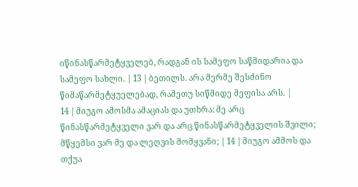იწინასწარმეტყველებ, რადგან ის სამეფო საწმიდარია და სამეფო სახლი. | 13 | ბეთილს. არა მერმე შესძინო წიმაწარმეტყუელებად, რამეთუ სიწმიდე მეფისა არს. |
14 | მიუგო ამოსმა ამაციას და უთხრა: მე არც წინასწარმეტყველი ვარ და არც წინასწარმეტყველის შვილი; მწყემსი ვარ მე და ლეღვის მომყვანი; | 14 | მიუგო ამმოს და თქუა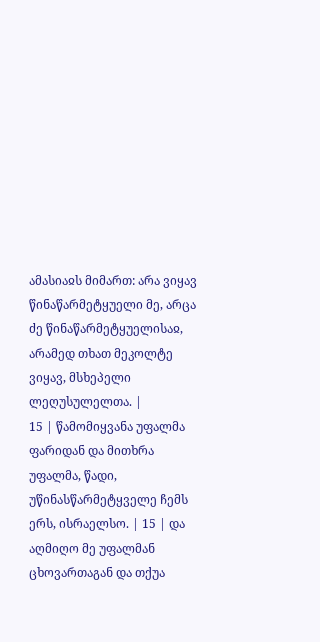ამასიაჲს მიმართ: არა ვიყავ წინაწარმეტყუელი მე, არცა ძე წინაწარმეტყუელისაჲ, არამედ თხათ მეკოლტე ვიყავ, მსხეპელი ლეღუსულელთა. |
15 | წამომიყვანა უფალმა ფარიდან და მითხრა უფალმა, წადი, უწინასწარმეტყველე ჩემს ერს, ისრაელსო. | 15 | და აღმიღო მე უფალმან ცხოვართაგან და თქუა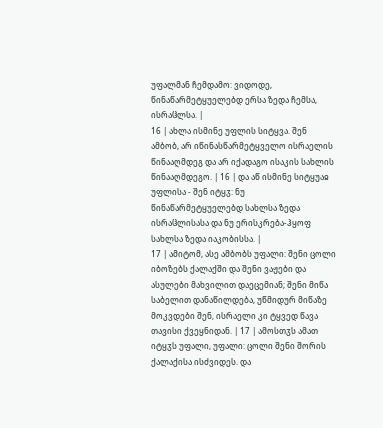უფალმან ჩემდამო: ვიდოდე, წინაწარმეტყუელებდ ერსა ზედა ჩემსა, ისრაჱლსა. |
16 | ახლა ისმინე უფლის სიტყვა. შენ ამბობ, არ იწინასწარმეტყველო ისრაელის წინააღმდეგ და არ იქადაგო ისაკის სახლის წინააღმდეგო. | 16 | და აწ ისმინე სიტყუაჲ უფლისა - შენ იტყჳ: ნუ წინაწარმეტყუელებდ სახლსა ზედა ისრაჱლისასა და ნუ ერისკრება-ჰყოფ სახლსა ზედა იაკობისსა. |
17 | ამიტომ, ასე ამბობს უფალი: შენი ცოლი იბოზებს ქალაქში და შენი ვაჟები და ასულები მახვილით დაეცემიან; შენი მიწა საბელით დანაწილდება, უწმიდურ მიწაზე მოკვდები შენ, ისრაელი კი ტყვედ წავა თავისი ქვეყნიდან. | 17 | ამოსთჳს ამათ იტყჳს უფალი, უფალი: ცოლი შენი შორის ქალაქისა ისძვიდეს. და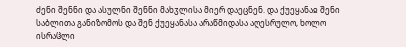ძენი შენნი და ასულნი შენნი მახჳლისა მიერ დაეცნენ. და ქუეყანაჲ შენი საბლითა განიზომოს და შენ ქუეყანასა არაწმიდასა აღესრულო, ხოლო ისრაჱლი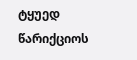ტყუედ წარიქციოს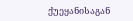ქუეყანისაგან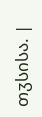თჳსისა. |